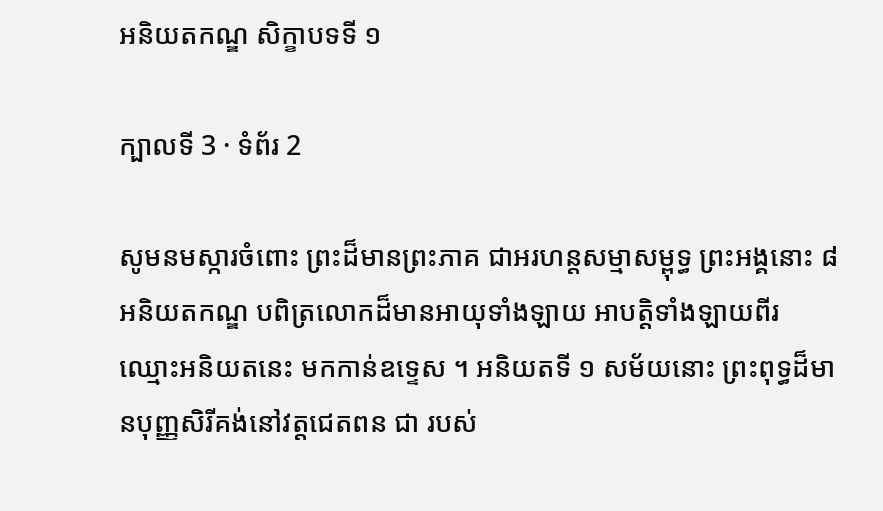អនិយតកណ្ឌ សិក្ខាបទទី ១

ក្បាលទី 3 · ទំព័រ 2

សូមនមស្ការចំពោះ ព្រះដ៏មានព្រះភាគ ជាអរហន្តសម្មាសម្ពុទ្ធ ព្រះអង្គនោះ ៨ អនិយតកណ្ឌ បពិត្រលោកដ៏មានអាយុទាំងឡាយ អាបត្តិទាំងឡាយពីរ ឈ្មោះអនិយតនេះ មកកាន់ឧទ្ទេស ។ អនិយតទី ១ សម័យនោះ ព្រះពុទ្ធដ៏មានបុញ្ញសិរីគង់នៅវត្តជេតពន ជា របស់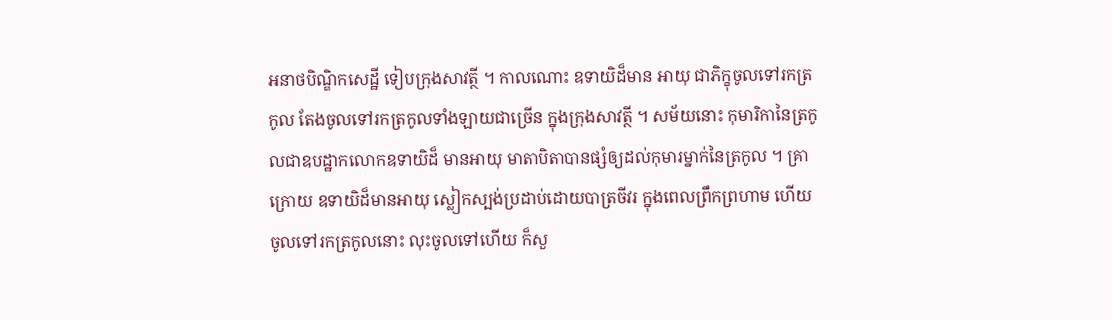អនាថបិណ្ឌិកសេដ្ឋី ទៀបក្រុងសាវត្ថី ។ កាលណោះ ឧទាយិដ៏មាន អាយុ ជាភិក្ខុចូលទៅរកត្រកូល តែងចូលទៅរកត្រកូលទាំងឡាយជាច្រើន ក្នុងក្រុងសាវត្ថី ។ សម័យនោះ កុមារិកានៃត្រកូលជាឧបដ្ឋាកលោកឧទាយិដ៏ មានអាយុ មាតាបិតាបានផ្សំឲ្យដល់កុមារម្នាក់នៃត្រកូល ។ គ្រាក្រោយ ឧទាយិដ៏មានអាយុ ស្លៀកស្បង់ប្រដាប់ដោយបាត្រចីវរ ក្នុងពេលព្រឹកព្រហាម ហើយចូលទៅរកត្រកូលនោះ លុះចូលទៅហើយ ក៏សួ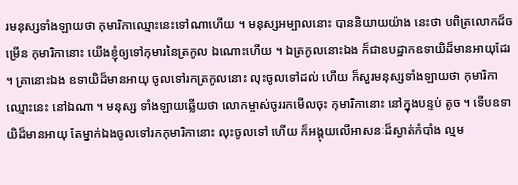រមនុស្សទាំងឡាយថា កុមារិកាឈ្មោះនេះទៅណាហើយ ។ មនុស្សអម្បាលនោះ បាននិយាយយ៉ាង នេះថា បពិត្រលោកដ៏ចម្រើន កុមារិកានោះ យើងខ្ញុំឲ្យទៅកុមារនៃត្រកូល ឯណោះហើយ ។ ឯត្រកូលនោះឯង ក៏ជាឧបដ្ឋាកឧទាយិដ៏មានអាយុដែរ ។ គ្រានោះឯង ឧទាយិដ៏មានអាយុ ចូលទៅរកត្រកូលនោះ លុះចូលទៅដល់ ហើយ ក៏សួរមនុស្សទាំងឡាយថា កុមារិកាឈ្មោះនេះ នៅឯណា ។ មនុស្ស ទាំងឡាយឆ្លើយថា លោកម្ចាស់ចូររកមើលចុះ កុមារិកានោះ នៅក្នុងបន្ទប់ តូច ។ ទើបឧទាយិដ៏មានអាយុ តែម្នាក់ឯងចូលទៅរកកុមារិកានោះ លុះចូលទៅ ហើយ ក៏អង្គុយលើអាសនៈដ៏ស្ងាត់កំបាំង ល្មម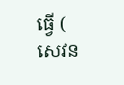ធ្វើ ( សេវន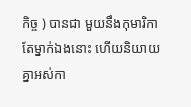កិច្ច ) បានជា មួយនឹងកុមារិកាតែម្នាក់ឯងនោះ ហើយនិយាយគ្នាអស់កា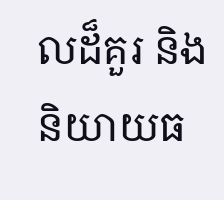លដ៏គួរ និង និយាយធ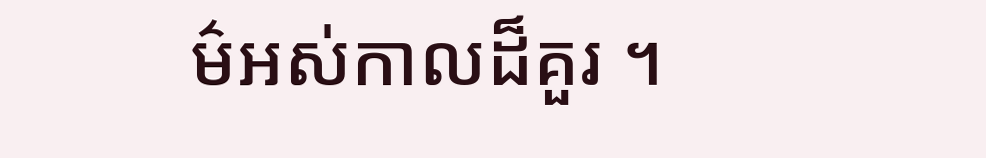ម៌អស់កាលដ៏គួរ ។